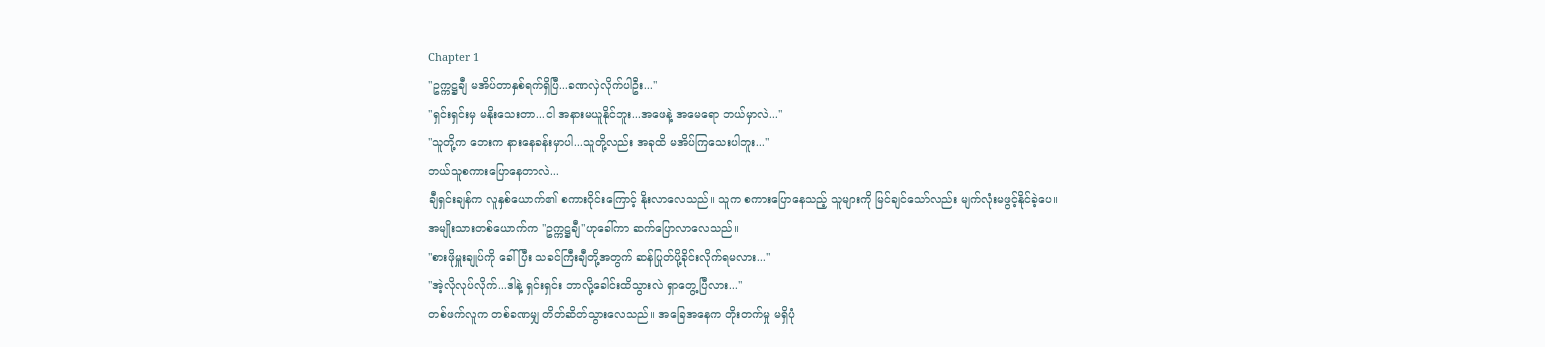Chapter 1
"ဥက္ကဋ္ဌချီ မအိပ်တာနှစ်ရက်ရှိပြီ...ခဏလှဲလိုက်ပါဦး..."
"ရှင်းရှင်းမှ မနိုးသေးတာ...ငါ အနားမယူနိုင်ဘူး...အဖေနဲ့ အမေရော ဘယ်မှာလဲ..."
"သူတို့က ဘေးက နားနေခန်းမှာပါ...သူတို့လည်း အခုထိ မအိပ်ကြသေးပါဘူး..."
ဘယ်သူစကားပြောနေတာလဲ...
ချီရှင်းချန်က လူနှစ်ယောက်၏ စကားဝိုင်းကြောင့် နိုးလာလေသည်။ သူက စကားပြောနေသည့် သူများကို မြင်ချင်သော်လည်း မျက်လုံးမဖွင့်နိုင်ခဲ့ပေ။
အမျိုးသားတစ်ယောက်က "ဥက္ကဋ္ဌချီ"ဟုခေါ်ကာ ဆက်ပြောလာလေသည်။
"စားဖိုမှူးချုပ်ကို ခေါ်ပြီး သခင်ကြီးချီတို့အတွက် ဆန်ပြုတ်ပို့ခိုင်းလိုက်ရမလား..."
"အဲ့လိုလုပ်လိုက်...ဒါနဲ့ ရှင်းရှင်း ဘာလို့ခေါင်းထိသွားလဲ ရှာတွေ့ပြီလား..."
တစ်ဖက်လူက တစ်ခဏမျှ တိတ်ဆိတ်သွားလေသည်။ အခြေအနေက တိုးတက်မှု မရှိပုံ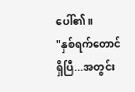ပေါ်၏။
"နှစ်ရက်တောင်ရှိပြီ...အတွင်း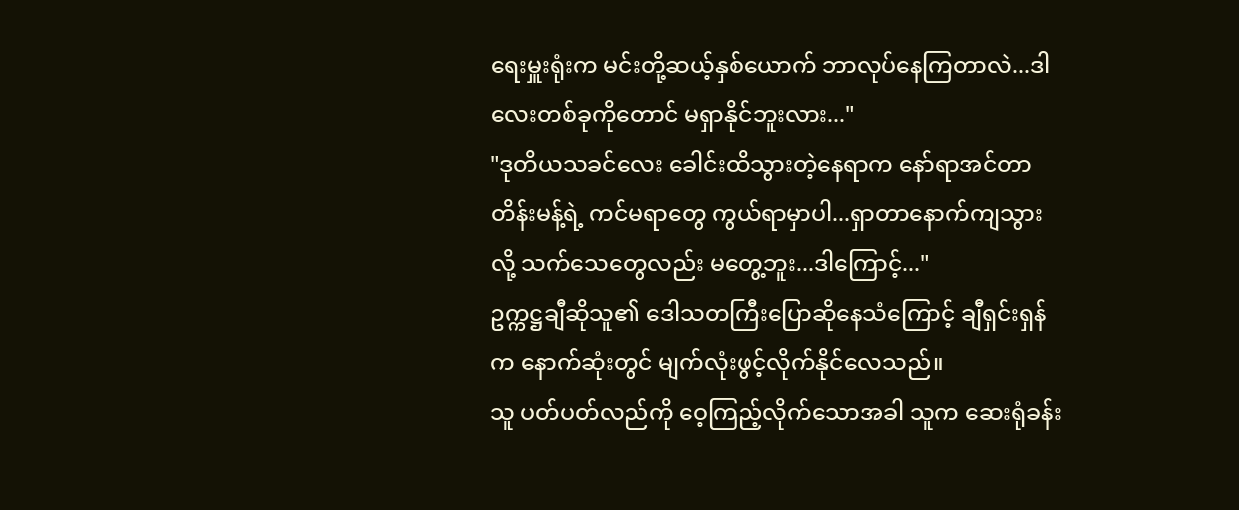ရေးမှူးရုံးက မင်းတို့ဆယ့်နှစ်ယောက် ဘာလုပ်နေကြတာလဲ...ဒါလေးတစ်ခုကိုတောင် မရှာနိုင်ဘူးလား..."
"ဒုတိယသခင်လေး ခေါင်းထိသွားတဲ့နေရာက နော်ရာအင်တာတိန်းမန့်ရဲ့ ကင်မရာတွေ ကွယ်ရာမှာပါ...ရှာတာနောက်ကျသွားလို့ သက်သေတွေလည်း မတွေ့ဘူး...ဒါကြောင့်..."
ဥက္ကဋ္ဌချီဆိုသူ၏ ဒေါသတကြီးပြောဆိုနေသံကြောင့် ချီရှင်းရှန်က နောက်ဆုံးတွင် မျက်လုံးဖွင့်လိုက်နိုင်လေသည်။
သူ ပတ်ပတ်လည်ကို ဝေ့ကြည့်လိုက်သောအခါ သူက ဆေးရုံခန်း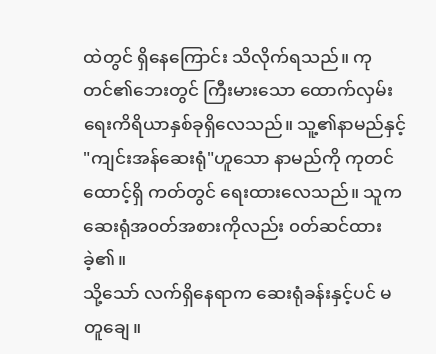ထဲတွင် ရှိနေကြောင်း သိလိုက်ရသည်။ ကုတင်၏ဘေးတွင် ကြီးမားသော ထောက်လှမ်းရေးကိရိယာနှစ်ခုရှိလေသည်။ သူ့၏နာမည်နှင့် "ကျင်းအန်ဆေးရုံ"ဟူသော နာမည်ကို ကုတင်ထောင့်ရှိ ကတ်တွင် ရေးထားလေသည်။ သူက ဆေးရုံအ၀တ်အစားကိုလည်း ၀တ်ဆင်ထားခဲ့၏။
သို့သော် လက်ရှိနေရာက ဆေးရုံခန်းနှင့်ပင် မတူချေ။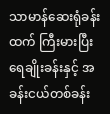သာမာန်ဆေးရုံခန်းထက် ကြီးမားပြီး ရေချိုးခန်းနှင့် အခန်းငယ်တစ်ခန်း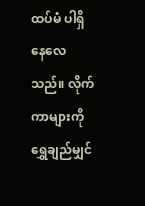ထပ်မံ ပါရှိနေလေသည်။ လိုက်ကာများကို ရွှေချည်မျှင်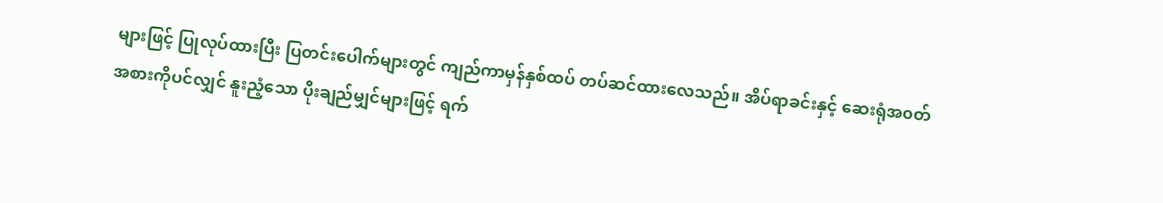များဖြင့် ပြုလုပ်ထားပြီး ပြတင်းပေါက်များတွင် ကျည်ကာမှန်နှစ်ထပ် တပ်ဆင်ထားလေသည်။ အိပ်ရာခင်းနှင့် ဆေးရုံအ၀တ်အစားကိုပင်လျှင် နူးညံ့သော ပိုးချည်မျှင်များဖြင့် ရက်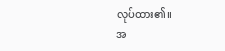လုပ်ထား၏။
အ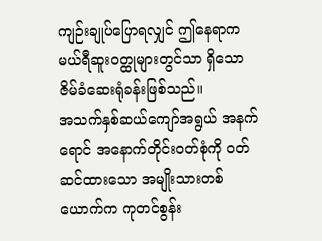ကျဉ်းချုပ်ပြောရလျှင် ဤနေရာက မယ်ရီဆူး၀တ္ထုများတွင်သာ ရှိသော ဇိမ်ခံဆေးရုံခန်းဖြစ်သည်။
အသက်နှစ်ဆယ်ကျော်အရွယ် အနက်ရောင် အနောက်တိုင်း၀တ်စုံကို ၀တ်ဆင်ထားသော အမျိုးသားတစ်ယောက်က ကုတင်စွန်း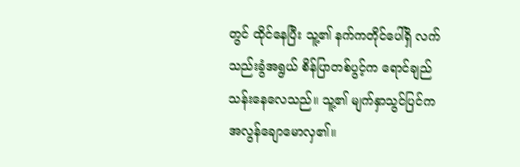တွင် ထိုင်နေပြီး သူ့၏ နက်ကတိုင်ပေါ်ရှိ လက်သည်းခွံအရွယ် စိန်ပြာတစ်ပွင့်က ရောင်ချည်သန်းနေလေသည်။ သူ့၏ မျက်နှာသွင်ပြင်က အလွန်ချောမောလှ၏။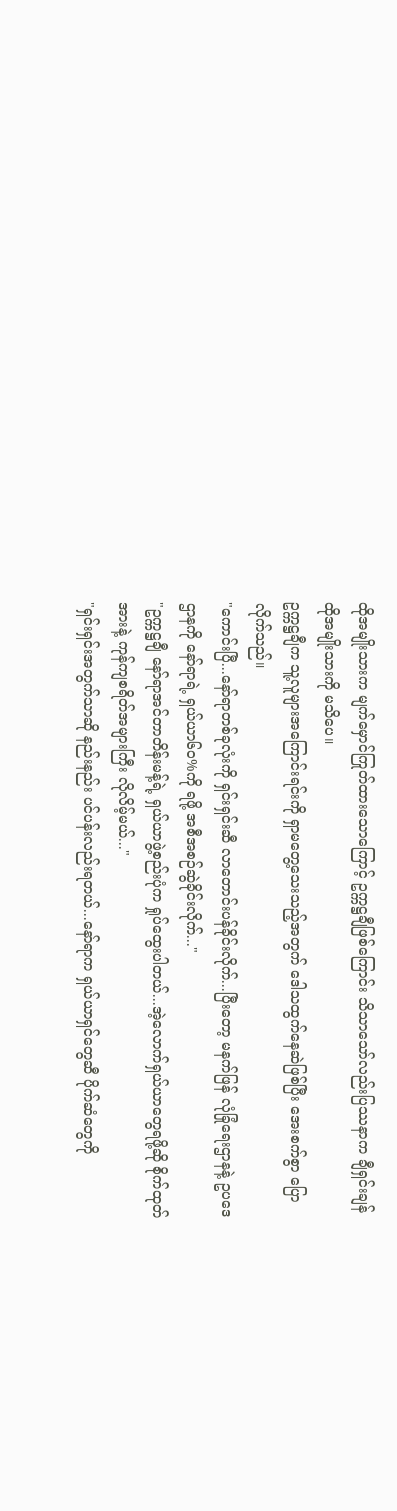ထိုအမျိုးသားက မျက်မှောင်ကြုတ်ထားသောကြောင့် ဥက္ကဋ္ဌချီဖြစ်ကြောင်း သိသာသော်လည်းပြဿနာက ချီရှင်းချန် ထိုအမျိုးသားကို မသိပေ။
ဥက္ကဋ္ဌချီက သူ့လူများအကြောင်းရင်းကို ရှာမတွေ့သေးသည့်အတွက် ဒေါသထွက်နေဆဲဖြစ်ပြီး အေးစက်စွာ ပြောလိုက်သည်။
"ကောင်းပြီ...နော်ရာတစ်ခုလုံးကို ရှင်းရှင်းဆီ လာတောင်းပန်ခိုင်းလိုက်...ပြီးတော့ မနက်ဖြန် လုံခြုံရေးဌာနနဲ့ ဥပဒေဌာနကို နော်ရာရဲ့ ရှယ်ယာ၆၀%ကို ရဖို့ အစီအစဉ်ဆွဲခိုင်းလိုက်..."
"ဥက္ကဋ္ဌချီ နော်ရာအင်တာတိန်းမန့်ရဲ့ ရှယ်ယာဖွဲ့စည်းပုံက ရှုပ်ထွေးပါတယ်...အဲ့လောက်ရှယ်ယာတွေရဖို့ဆို စိုက်ထုတ်အားနဲ့ ကုန်ကျစရိတ်အများကြီး လိုလိမ့်မယ်..."
"ရှင်းရှင်းအတွက်သာဆို နည်းနည်း ပင်ပန်းလည်းရတယ်...နော်ရာက ရှယ်ယာရှင်တွေဆီ ပိုက်ဆံတွေကို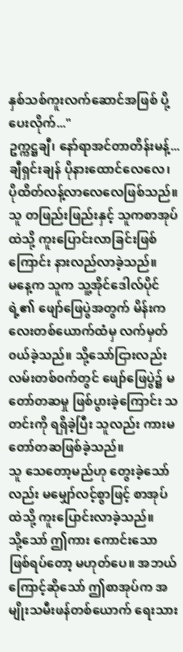နှစ်သစ်ကူးလက်ဆောင်အဖြစ် ပို့ပေးလိုက်..."
ဥက္ကဋ္ဌချီ၊ နော်ရာအင်တာတိန်းမန့်...
ချီရှင်းချန် ပိုနားထောင်လေလေ၊ ပိုထိတ်လန့်လာလေလေဖြစ်သည်။ သူ တဖြည်းဖြည်းနှင့် သူကစာအုပ်ထဲသို့ ကူးပြောင်းလာခြင်းဖြစ်ကြောင်း နားလည်လာခဲ့သည်။
မနေ့က သူက သူ့အိုင်ဒေါလ်ပိုင်ရဲ့၏ ဖျော်ဖြေပွဲအတွက် မိန်းကလေးတစ်ယောက်ထံမှ လက်မှတ်၀ယ်ခဲ့သည်။ သို့သော်ငြားလည်း လမ်းတစ်၀က်တွင် ဖျော်ဖြေပွဲ၌ မတော်တဆမှု ဖြစ်ပွားခဲ့ကြောင်း သတင်းကို ရရှိခဲ့ပြီး သူလည်း ကားမတော်တဆဖြစ်ခဲ့သည်။
သူ သေတော့မည်ဟု တွေးခဲ့သော်လည်း မမျှော်လင့်စွာဖြင့် စာအုပ်ထဲသို့ ကူးပြောင်းလာခဲ့သည်။
သို့သော် ဤကား ကောင်းသော ဖြစ်ရပ်တော့ မဟုတ်ပေ။ အဘယ်ကြောင့်ဆိုသော် ဤစာအုပ်က အမျိုးသမီးဖန်တစ်ယောက် ရေးသား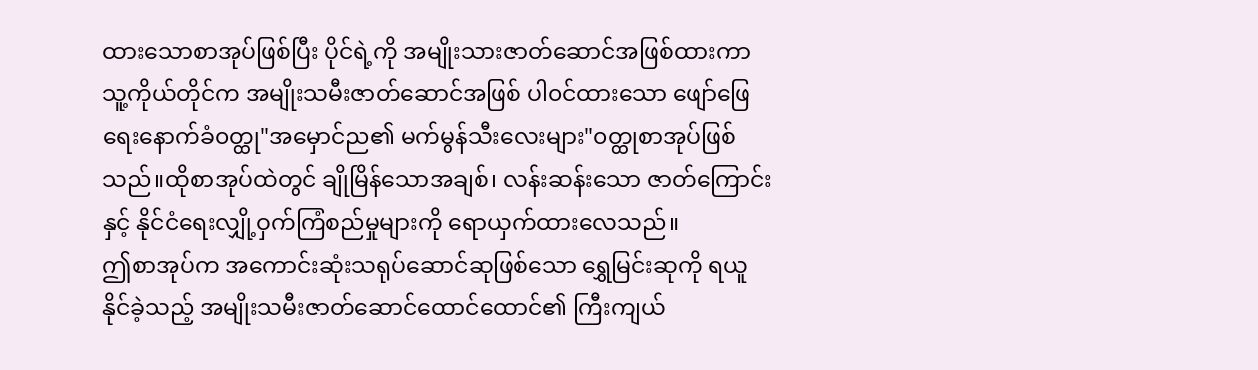ထားသောစာအုပ်ဖြစ်ပြီး ပိုင်ရဲ့ကို အမျိုးသားဇာတ်ဆောင်အဖြစ်ထားကာ သူ့ကိုယ်တိုင်က အမျိုးသမီးဇာတ်ဆောင်အဖြစ် ပါ၀င်ထားသော ဖျော်ဖြေရေးနောက်ခံ၀တ္ထု"အမှောင်ည၏ မက်မွန်သီးလေးများ"၀တ္ထုစာအုပ်ဖြစ်သည်။ထိုစာအုပ်ထဲတွင် ချိုမြိန်သောအချစ်၊ လန်းဆန်းသော ဇာတ်ကြောင်းနှင့် နိုင်ငံရေးလျှို့ဝှက်ကြံစည်မှုများကို ရောယှက်ထားလေသည်။
ဤစာအုပ်က အကောင်းဆုံးသရုပ်ဆောင်ဆုဖြစ်သော ရွှေမြင်းဆုကို ရယူနိုင်ခဲ့သည့် အမျိုးသမီးဇာတ်ဆောင်ထောင်ထောင်၏ ကြီးကျယ်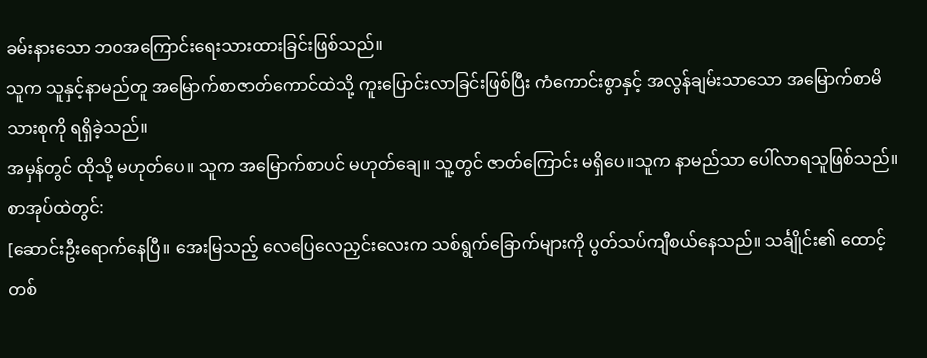ခမ်းနားသော ဘ၀အကြောင်းရေးသားထားခြင်းဖြစ်သည်။
သူက သူနှင့်နာမည်တူ အမြောက်စာဇာတ်ကောင်ထဲသို့ ကူးပြောင်းလာခြင်းဖြစ်ပြီး ကံကောင်းစွာနှင့် အလွန်ချမ်းသာသော အမြောက်စာမိသားစုကို ရရှိခဲ့သည်။
အမှန်တွင် ထိုသို့ မဟုတ်ပေ။ သူက အမြောက်စာပင် မဟုတ်ချေ။ သူ့တွင် ဇာတ်ကြောင်း မရှိပေ။သူက နာမည်သာ ပေါ်လာရသူဖြစ်သည်။
စာအုပ်ထဲတွင်:
[ဆောင်းဦးရောက်နေပြီ။ အေးမြသည့် လေပြေလေညှင်းလေးက သစ်ရွက်ခြောက်များကို ပွတ်သပ်ကျီစယ်နေသည်။ သင်္ချိုင်း၏ ထောင့်တစ်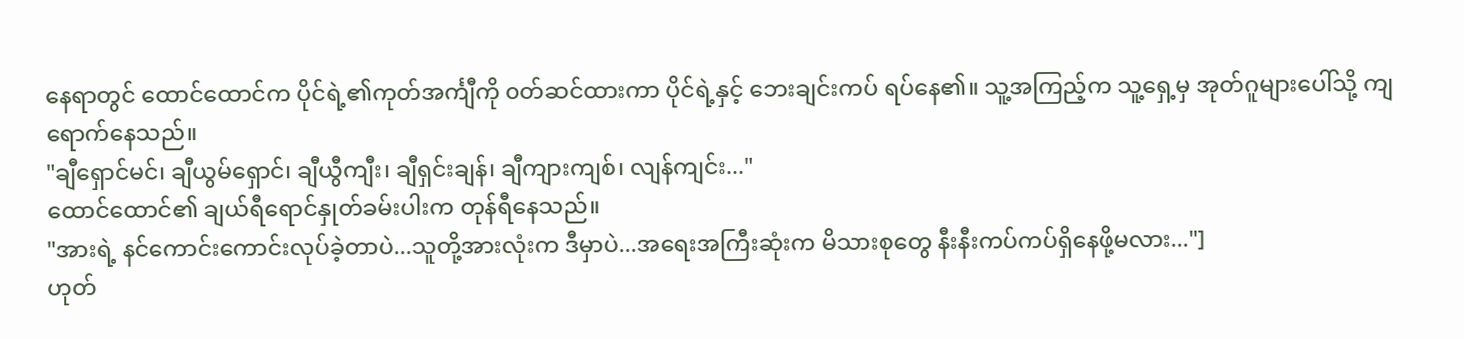နေရာတွင် ထောင်ထောင်က ပိုင်ရဲ့၏ကုတ်အင်္ကျီကို ၀တ်ဆင်ထားကာ ပိုင်ရဲ့နှင့် ဘေးချင်းကပ် ရပ်နေ၏။ သူ့အကြည့်က သူ့ရှေ့မှ အုတ်ဂူများပေါ်သို့ ကျရောက်နေသည်။
"ချီရှောင်မင်၊ ချီယွမ်ရှောင်၊ ချီယွီကျီး၊ ချီရှင်းချန်၊ ချီကျားကျစ်၊ လျန်ကျင်း..."
ထောင်ထောင်၏ ချယ်ရီရောင်နှုတ်ခမ်းပါးက တုန်ရီနေသည်။
"အားရဲ့ နင်ကောင်းကောင်းလုပ်ခဲ့တာပဲ...သူတို့အားလုံးက ဒီမှာပဲ...အရေးအကြီးဆုံးက မိသားစုတွေ နီးနီးကပ်ကပ်ရှိနေဖို့မလား..."]
ဟုတ်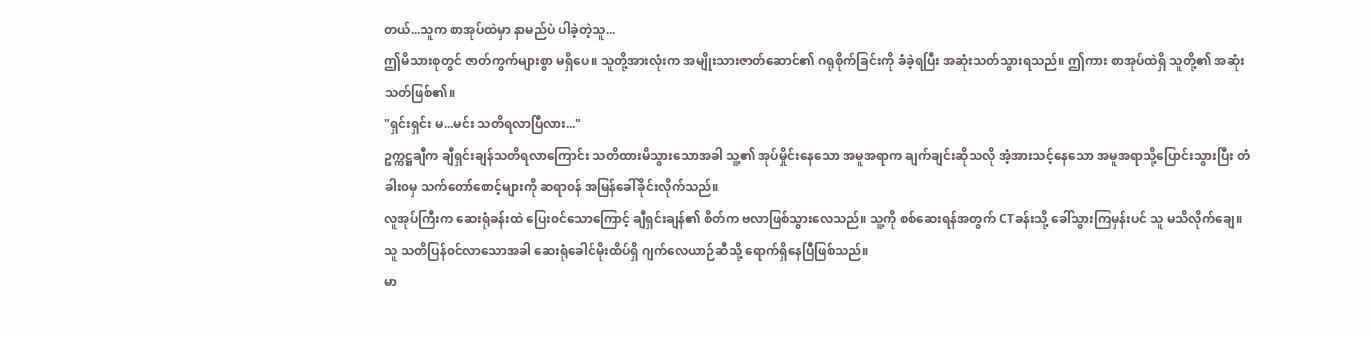တယ်...သူက စာအုပ်ထဲမှာ နာမည်ပဲ ပါခဲ့တဲ့သူ...
ဤမိသားစုတွင် ဇာတ်ကွက်များစွာ မရှိပေ။ သူတို့အားလုံးက အမျိုးသားဇာတ်ဆောင်၏ ဂရုစိုက်ခြင်းကို ခံခဲ့ရပြီး အဆုံးသတ်သွားရသည်။ ဤကား စာအုပ်ထဲရှိ သူတို့၏ အဆုံးသတ်ဖြစ်၏။
"ရှင်းရှင်း မ...မင်း သတိရလာပြီလား..."
ဥက္ကဋ္ဌချီက ချီရှင်းချန်သတိရလာကြောင်း သတိထားမိသွားသောအခါ သူ့၏ အုပ်မှိုင်းနေသော အမူအရာက ချက်ချင်းဆိုသလို အံ့အားသင့်နေသော အမူအရာသို့ပြောင်းသွားပြီး တံခါး၀မှ သက်တော်စောင့်များကို ဆရာ၀န် အမြန်ခေါ်ခိုင်းလိုက်သည်။
လူအုပ်ကြီးက ဆေးရုံခန်းထဲ ပြေး၀င်သောကြောင့် ချီရှင်းချန်၏ စိတ်က ဗလာဖြစ်သွားလေသည်။ သူ့ကို စစ်ဆေးရန်အတွက် CTခန်းသို့ ခေါ်သွားကြမှန်းပင် သူ မသိလိုက်ချေ။
သူ သတိပြန်၀င်လာသောအခါ ဆေးရုံခေါင်မိုးထိပ်ရှိ ဂျက်လေယာဉ်ဆီသို့ ရောက်ရှိနေပြီဖြစ်သည်။
မာ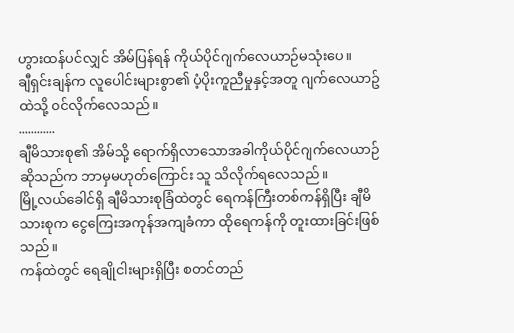ဟွားထန်ပင်လျှင် အိမ်ပြန်ရန် ကိုယ်ပိုင်ဂျက်လေယာဉ်မသုံးပေ။
ချီရှင်းချန်က လူပေါင်းများစွာ၏ ပံ့ပိုးကူညီမှုနှင့်အတူ ဂျက်လေယာဥ်ထဲသို့ ၀င်လိုက်လေသည်။
............
ချီမိသားစု၏ အိမ်သို့ ရောက်ရှိလာသောအခါကိုယ်ပိုင်ဂျက်လေယာဉ်ဆိုသည်က ဘာမှမဟုတ်ကြောင်း သူ သိလိုက်ရလေသည်။
မြို့လယ်ခေါင်ရှိ ချီမိသားစုခြံထဲတွင် ရေကန်ကြီးတစ်ကန်ရှိပြီး ချီမိသားစုက ငွေကြေးအကုန်အကျခံကာ ထိုရေကန်ကို တူးထားခြင်းဖြစ်သည်။
ကန်ထဲတွင် ရေချိုငါးများရှိပြီး စတင်တည်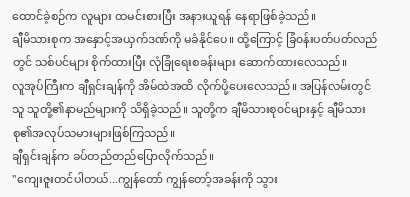ထောင်ခဲ့စဉ်က လူများ ထမင်းစားပြီး အနားယူရန် နေရာဖြစ်ခဲ့သည်။
ချီမိသားစုက အနှောင့်အယှက်ဒဏ်ကို မခံနိုင်ပေ။ ထို့ကြောင့် ခြံ၀န်းပတ်ပတ်လည်တွင် သစ်ပင်များ စိုက်ထားပြီး လုံခြုံရေးစခန်းများ ဆောက်ထားလေသည်။
လူအုပ်ကြီးက ချီရှင်းချန်ကို အိမ်ထဲအထိ လိုက်ပို့ပေးလေသည်။ အပြန်လမ်းတွင် သူ သူတို့၏နာမည်များကို သိရှိခဲ့သည်။ သူတို့က ချီမိသားစု၀င်များနှင့် ချီမိသားစု၏အလုပ်သမားများဖြစ်ကြသည်။
ချီရှင်းချန်က ခပ်တည်တည်ပြောလိုက်သည်။
"ကျေးဇူးတင်ပါတယ်...ကျွန်တော် ကျွန်တော့်အခန်းကို သွား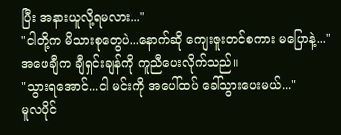ပြီး အနားယူလို့ရမလား..."
"ငါတို့က မိသားစုတွေပဲ...နောက်ဆို ကျေးဇူးတင်စကား မပြောနဲ့..."
အဖေချီက ချီရှင်းချန်ကို ကူညီပေးလိုက်သည်။
"သွားရအောင်...ငါ မင်းကို အပေါ်ထပ် ခေါ်သွားပေးမယ်..."
မူလပိုင်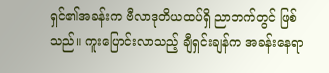ရှင်၏အခန်းက ဗီလာဒုတိယထပ်ရှိ ညာဘက်တွင် ဖြစ်သည်။ ကူးပြောင်းလာသည့် ချီရှင်းချန်က အခန်းနေရာ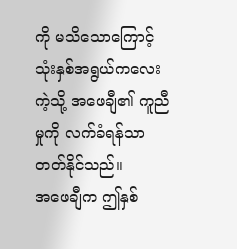ကို မသိသောကြောင့်သုံးနှစ်အရွယ်ကလေးကဲ့သို့ အဖေချီ၏ ကူညီမှုကို လက်ခံရန်သာ တတ်နိုင်သည်။
အဖေချီက ဤနှစ်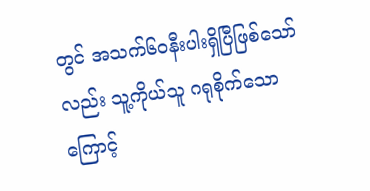တွင် အသက်၆၀နီးပါးရှိပြီဖြစ်သော်လည်း သူ့ကိုယ်သူ ဂရုစိုက်သောကြောင့်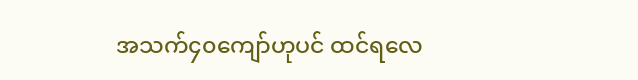အသက်၄၀ကျော်ဟုပင် ထင်ရလေ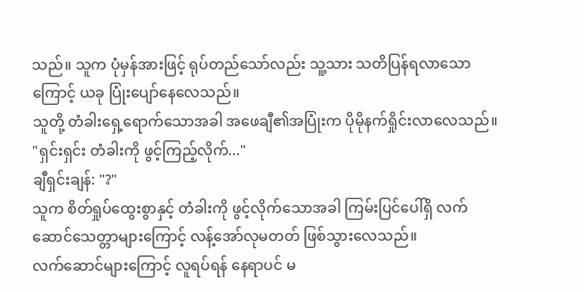သည်။ သူက ပုံမှန်အားဖြင့် ရုပ်တည်သော်လည်း သူ့သား သတိပြန်ရလာသောကြောင့် ယခု ပြုံးပျော်နေလေသည်။
သူတို့ တံခါးရှေ့ရောက်သောအခါ အဖေချီ၏အပြုံးက ပိုမိုနက်ရှိုင်းလာလေသည်။
"ရှင်းရှင်း တံခါးကို ဖွင့်ကြည့်လိုက်..."
ချီရှင်းချန်: "?"
သူက စိတ်ရှုပ်ထွေးစွာနှင့် တံခါးကို ဖွင့်လိုက်သောအခါ ကြမ်းပြင်ပေါ်ရှိ လက်ဆောင်သေတ္တာများကြောင့် လန့်အော်လုမတတ် ဖြစ်သွားလေသည်။
လက်ဆောင်များကြောင့် လူရပ်ရန် နေရာပင် မ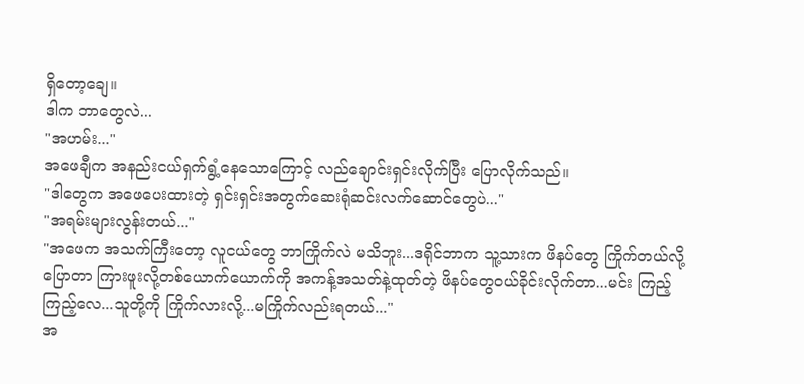ရှိတော့ချေ။
ဒါက ဘာတွေလဲ...
"အဟမ်း..."
အဖေချီက အနည်းငယ်ရှက်ရွံ့နေသောကြောင့် လည်ချောင်းရှင်းလိုက်ပြီး ပြောလိုက်သည်။
"ဒါတွေက အဖေပေးထားတဲ့ ရှင်းရှင်းအတွက်ဆေးရုံဆင်းလက်ဆောင်တွေပဲ..."
"အရမ်းများလွန်းတယ်..."
"အဖေက အသက်ကြီးတော့ လူငယ်တွေ ဘာကြိုက်လဲ မသိဘူး...ဒရိုင်ဘာက သူ့သားက ဖိနပ်တွေ ကြိုက်တယ်လို့ ပြောတာ ကြားဖူးလို့တစ်ယောက်ယောက်ကို အကန့်အသတ်နဲ့ထုတ်တဲ့ ဖိနပ်တွေ၀ယ်ခိုင်းလိုက်တာ...မင်း ကြည့်ကြည့်လေ...သူတို့ကို ကြိုက်လားလို့...မကြိုက်လည်းရတယ်..."
အ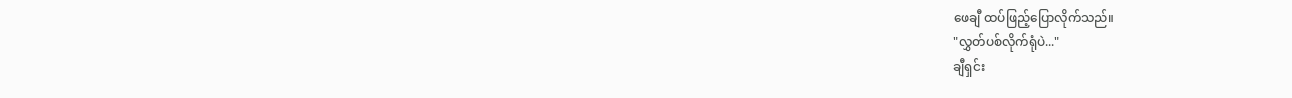ဖေချီ ထပ်ဖြည့်ပြောလိုက်သည်။
"လွှတ်ပစ်လိုက်ရုံပဲ..."
ချီရှင်း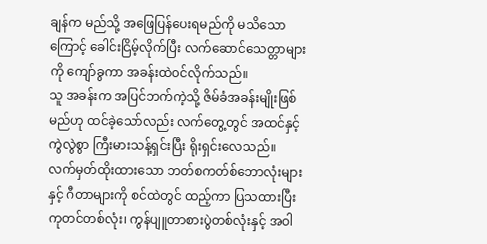ချန်က မည်သို့ အဖြေပြန်ပေးရမည်ကို မသိသောကြောင့် ခေါင်းငြိမ့်လိုက်ပြီး လက်ဆောင်သေတ္တာများကို ကျော်ခွကာ အခန်းထဲ၀င်လိုက်သည်။
သူ အခန်းက အပြင်ဘက်ကဲ့သို့ ဇိမ်ခံအခန်းမျိုးဖြစ်မည်ဟု ထင်ခဲ့သော်လည်း လက်တွေ့တွင် အထင်နှင့် ကွဲလွဲစွာ ကြီးမားသန့်ရှင်းပြီး ရိုးရှင်းလေသည်။
လက်မှတ်ထိုးထားသော ဘတ်စကတ်စ်ဘောလုံးများနှင့် ဂီတာများကို စင်ထဲတွင် ထည့်ကာ ပြသထားပြီး ကုတင်တစ်လုံး၊ ကွန်ပျူတာစားပွဲတစ်လုံးနှင့် အဝါ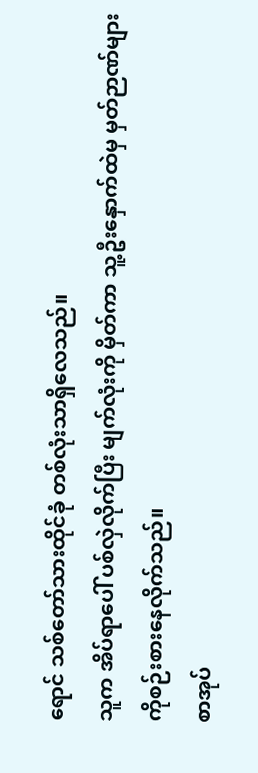ရောင် သစ်တော်သားထိုင်ခုံ တစ်လုံးသာရှိလေသည်။
သူက အိပ်ရာပေါ် ပစ်လှဲလိုက်ပြီး မျက်လုံးကို မှိတ်ကာ သူ့ဦးနှောက်ထဲမှ မှတ်ဉာဏ်များကိုစဉ်းစားနေလိုက်သည်။
စာအုပ်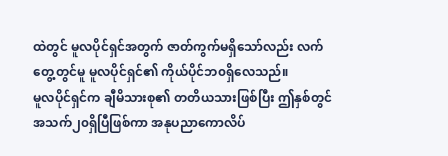ထဲတွင် မူလပိုင်ရှင်အတွက် ဇာတ်ကွက်မရှိသော်လည်း လက်တွေ့တွင်မူ မူလပိုင်ရှင်၏ ကိုယ်ပိုင်ဘ၀ရှိလေသည်။
မူလပိုင်ရှင်က ချီမိသားစု၏ တတိယသားဖြစ်ပြီး ဤနှစ်တွင် အသက်၂၀ရှိပြီဖြစ်ကာ အနုပညာကောလိပ်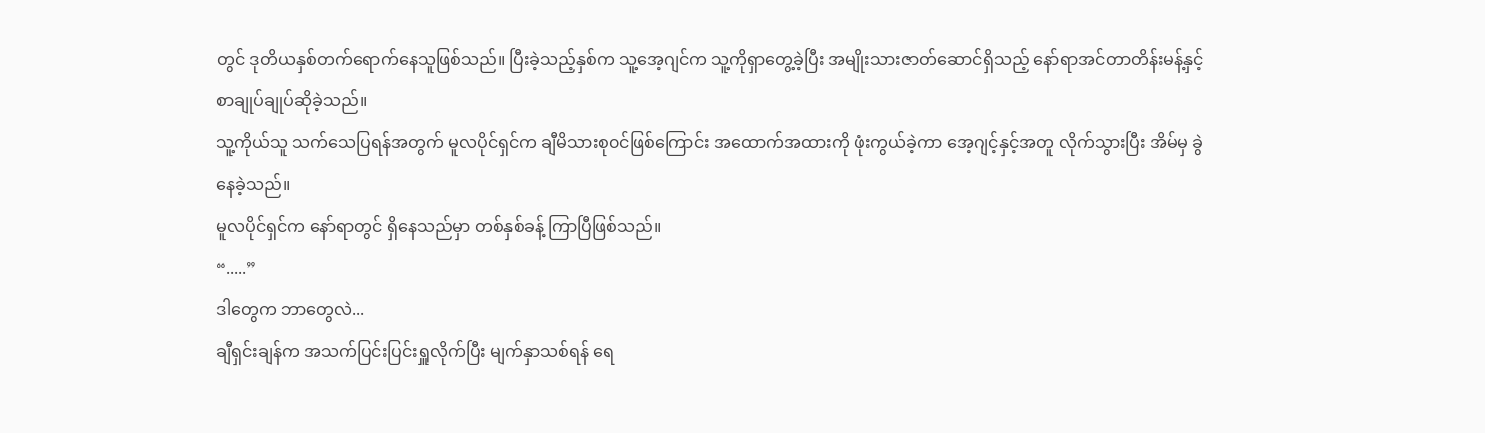တွင် ဒုတိယနှစ်တက်ရောက်နေသူဖြစ်သည်။ ပြီးခဲ့သည့်နှစ်က သူ့အေ့ဂျင်က သူ့ကိုရှာတွေ့ခဲ့ပြီး အမျိုးသားဇာတ်ဆောင်ရှိသည့် နော်ရာအင်တာတိန်းမန့်နှင့် စာချုပ်ချုပ်ဆိုခဲ့သည်။
သူ့ကိုယ်သူ သက်သေပြရန်အတွက် မူလပိုင်ရှင်က ချီမိသားစု၀င်ဖြစ်ကြောင်း အထောက်အထားကို ဖုံးကွယ်ခဲ့ကာ အေ့ဂျင့်နှင့်အတူ လိုက်သွားပြီး အိမ်မှ ခွဲနေခဲ့သည်။
မူလပိုင်ရှင်က နော်ရာတွင် ရှိနေသည်မှာ တစ်နှစ်ခန့် ကြာပြီဖြစ်သည်။
“.....”
ဒါတွေက ဘာတွေလဲ...
ချီရှင်းချန်က အသက်ပြင်းပြင်းရှူလိုက်ပြီး မျက်နှာသစ်ရန် ရေ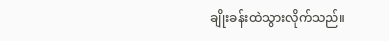ချိုးခန်းထဲသွားလိုက်သည်။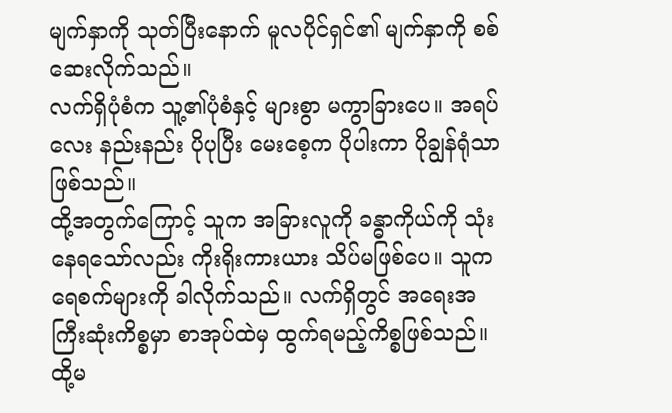မျက်နှာကို သုတ်ပြီးနောက် မူလပိုင်ရှင်၏ မျက်နှာကို စစ်ဆေးလိုက်သည်။
လက်ရှိပုံစံက သူ့၏ပုံစံနှင့် များစွာ မကွာခြားပေ။ အရပ်လေး နည်းနည်း ပိုပုပြီး မေးစေ့က ပိုပါးကာ ပိုချွန်ရုံသာဖြစ်သည်။
ထို့အတွက်ကြောင့် သူက အခြားလူကို ခန္ဓာကိုယ်ကို သုံးနေရသော်လည်း ကိုးရိုးကားယား သိပ်မဖြစ်ပေ။ သူက ရေစက်များကို ခါလိုက်သည်။ လက်ရှိတွင် အရေးအကြီးဆုံးကိစ္စမှာ စာအုပ်ထဲမှ ထွက်ရမည့်ကိစ္စဖြစ်သည်။
ထို့မ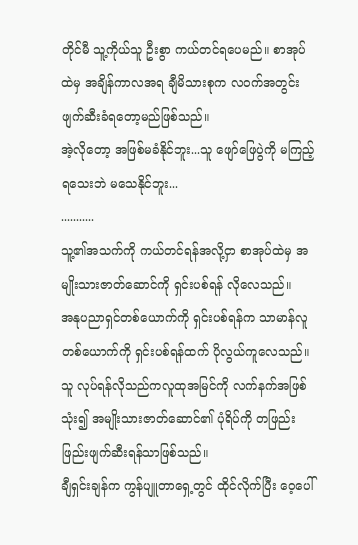တိုင်မီ သူ့ကိုယ်သူ ဦးစွာ ကယ်တင်ရပေမည်။ စာအုပ်ထဲမှ အချိန်ကာလအရ ချီမိသားစုက လ၀က်အတွင်း ဖျက်ဆီးခံရတော့မည်ဖြစ်သည်။
အဲ့လိုတော့ အဖြစ်မခံနိုင်ဘူး...သူ ဖျော်ဖြေပွဲကို မကြည့်ရသေးဘဲ မသေနိုင်ဘူး...
...........
သူ့၏အသက်ကို ကယ်တင်ရန်အလို့ငှာ စာအုပ်ထဲမှ အမျိုးသားဇာတ်ဆောင်ကို ရှင်းပစ်ရန် လိုလေသည်။
အနုပညာရှင်တစ်ယောက်ကို ရှင်းပစ်ရန်က သာမာန်လူတစ်ယောက်ကို ရှင်းပစ်ရန်ထက် ပိုလွယ်ကူလေသည်။ သူ လုပ်ရန်လိုသည်ကလူထုအမြင်ကို လက်နက်အဖြစ် သုံး၍ အမျိုးသားဇာတ်ဆောင်၏ ပုံရိပ်ကို တဖြည်းဖြည်းဖျက်ဆီးရန်သာဖြစ်သည်။
ချီရှင်းချန်က ကွန်ပျူတာရှေ့တွင် ထိုင်လိုက်ပြီး ဝေ့ပေါ်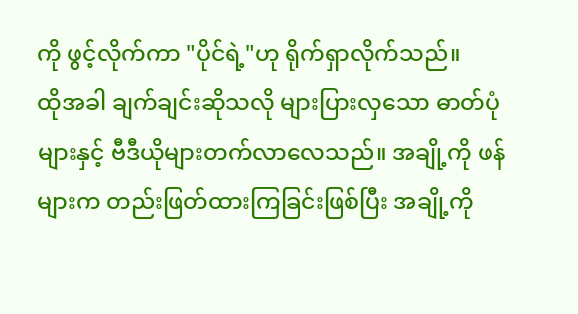ကို ဖွင့်လိုက်ကာ "ပိုင်ရဲ့"ဟု ရိုက်ရှာလိုက်သည်။
ထိုအခါ ချက်ချင်းဆိုသလို များပြားလှသော ဓာတ်ပုံများနှင့် ဗီဒီယိုများတက်လာလေသည်။ အချို့ကို ဖန်များက တည်းဖြတ်ထားကြခြင်းဖြစ်ပြီး အချို့ကို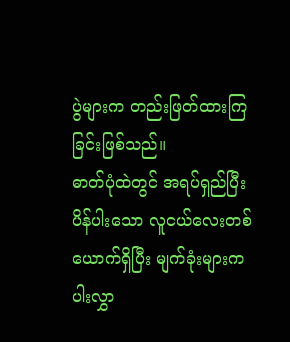ပွဲများက တည်းဖြတ်ထားကြခြင်းဖြစ်သည်။
ဓာတ်ပုံထဲတွင် အရပ်ရှည်ပြီး ပိန်ပါးသော လူငယ်လေးတစ်ယောက်ရှိပြီး မျက်ခုံးများက ပါးလွှာ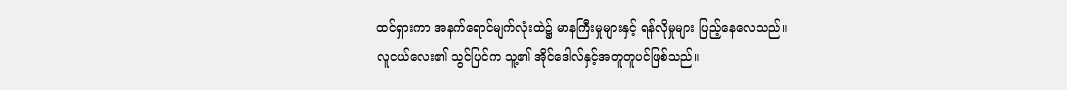ထင်ရှားကာ အနက်ရောင်မျက်လုံးထဲ၌ မာနကြီးမှုများနှင့် ရန်လိုမှုများ ပြည့်နေလေသည်။
လူငယ်လေး၏ သွင်ပြင်က သူ့၏ အိုင်ဒေါလ်နှင့်အတူတူပင်ဖြစ်သည်။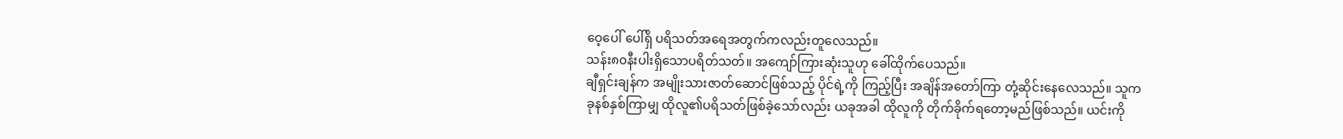ဝေ့ပေါ် ပေါ်ရှိ ပရိသတ်အရေအတွက်ကလည်းတူလေသည်။
သန်း၈၀နီးပါးရှိသောပရိတ်သတ်။ အကျော်ကြားဆုံးသူဟု ခေါ်ထိုက်ပေသည်။
ချီရှင်းချန်က အမျိုးသားဇာတ်ဆောင်ဖြစ်သည့် ပိုင်ရဲ့ကို ကြည့်ပြီး အချိန်အတော်ကြာ တုံ့ဆိုင်းနေလေသည်။ သူက ခုနစ်နှစ်ကြာမျှ ထိုလူ၏ပရိသတ်ဖြစ်ခဲ့သော်လည်း ယခုအခါ ထိုလူကို တိုက်ခိုက်ရတော့မည်ဖြစ်သည်။ ယင်းကို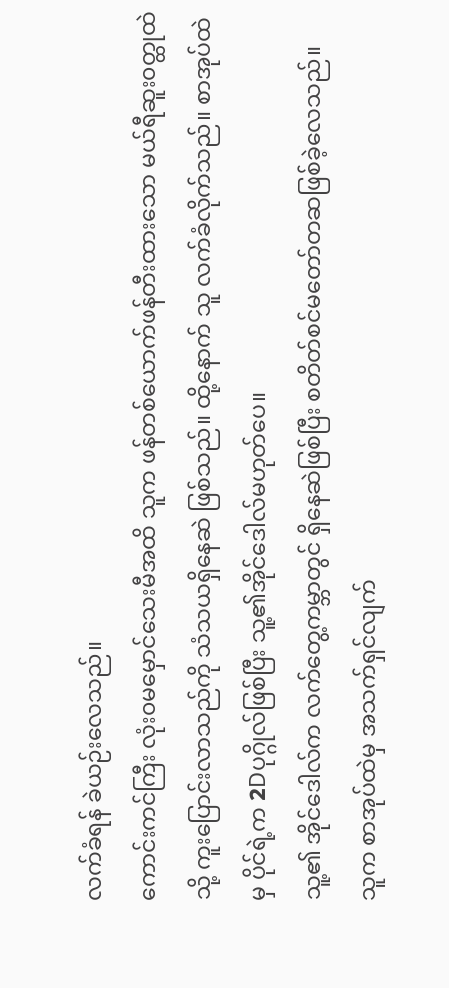လက်ခံရန် ခဲယဉ်းလေသည်။
ကောင်းကင်ကြီး လုံး၀မမှောင်သေးမီအထိ သူက ဖန်တစ်ယောက်ဖန်တီးထားသော မယ်ရီဆူး၀တ္ထုထဲသို့ ကူးပြောင်းလာသည်ကို သံသယရှိနေဆဲ ဖြစ်သည်။ ထို့နောက် သူ လက်ခံလိုက်သည်။ စာအုပ်ထဲမှ ပိုင်ရဲ့က 2Dပုဂ္ဂိုလ်ဖြစ်ပြီး သူ့၏အိုင်ဒေါလ်မဟုတ်ပေ။
သူ့၏ အိုင်ဒေါလ်က လက်တွေ့ကမ္ဘာတွင် ရှိနေဆဲဖြစ်ပြီး စတိတ်စင်မတော်တဆဖြစ်ခဲ့လေသည်။
သူက စာအုပ်ထဲမှ အသက်ရှင်လျက်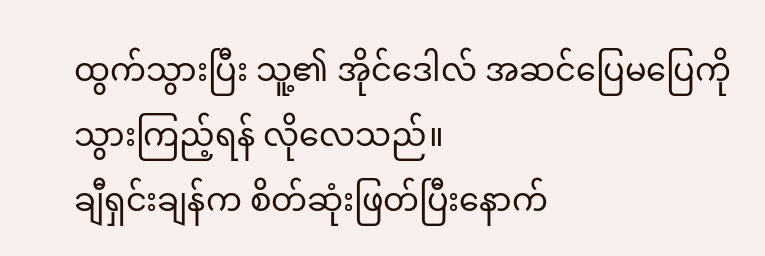ထွက်သွားပြီး သူ့၏ အိုင်ဒေါလ် အဆင်ပြေမပြေကို သွားကြည့်ရန် လိုလေသည်။
ချီရှင်းချန်က စိတ်ဆုံးဖြတ်ပြီးနောက်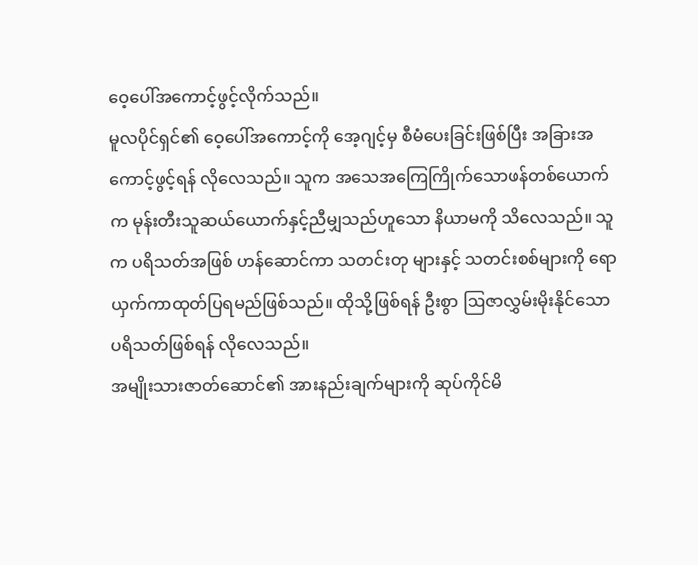ဝေ့ပေါ်အကောင့်ဖွင့်လိုက်သည်။
မူလပိုင်ရှင်၏ ဝေ့ပေါ်အကောင့်ကို အေ့ဂျင့်မှ စီမံပေးခြင်းဖြစ်ပြီး အခြားအကောင့်ဖွင့်ရန် လိုလေသည်။ သူက အသေအကြေကြိုက်သောဖန်တစ်ယောက်က မုန်းတီးသူဆယ်ယောက်နှင့်ညီမျှသည်ဟူသော နိယာမကို သိလေသည်။ သူက ပရိသတ်အဖြစ် ဟန်ဆောင်ကာ သတင်းတု များနှင့် သတင်းစစ်များကို ရောယှက်ကာထုတ်ပြရမည်ဖြစ်သည်။ ထိုသို့ဖြစ်ရန် ဦးစွာ ဩဇာလွှမ်းမိုးနိုင်သော ပရိသတ်ဖြစ်ရန် လိုလေသည်။
အမျိုးသားဇာတ်ဆောင်၏ အားနည်းချက်များကို ဆုပ်ကိုင်မိ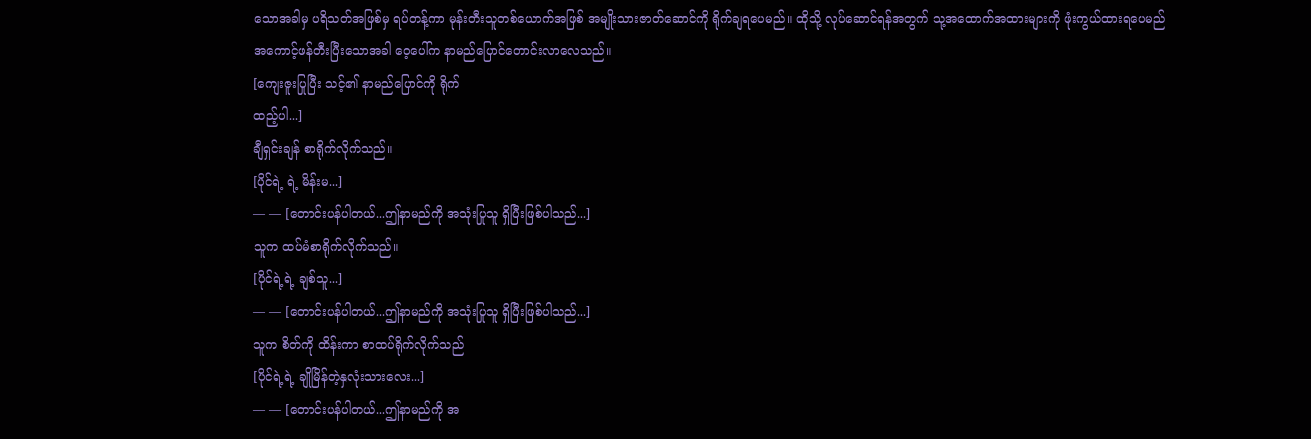သောအခါမှ ပရိသတ်အဖြစ်မှ ရပ်တန့်ကာ မုန်းတီးသူတစ်ယောက်အဖြစ် အမျိုးသားဇာတ်ဆောင်ကို ရိုက်ချရပေမည်။ ထိုသို့ လုပ်ဆောင်ရန်အတွက် သု့အထောက်အထားများကို ဖုံးကွယ်ထားရပေမည်
အကောင့်ဖန်တီးပြီးသောအခါ ဝေ့ပေါ်က နာမည်ပြောင်တောင်းလာလေသည်။
[ကျေးဇူးပြုပြီး သင့်၏ နာမည်ပြောင်ကို ရိုက်
ထည့်ပါ...]
ချီရှင်းချန် စာရိုက်လိုက်သည်။
[ပိုင်ရဲ့ ရဲ့ မိန်းမ...]
— — [တောင်းပန်ပါတယ်...ဤနာမည်ကို အသုံးပြုသူ ရှိပြီးဖြစ်ပါသည်...]
သူက ထပ်မံစာရိုက်လိုက်သည်။
[ပိုင်ရဲ့ရဲ့ ချစ်သူ...]
— — [တောင်းပန်ပါတယ်...ဤနာမည်ကို အသုံးပြုသူ ရှိပြီးဖြစ်ပါသည်...]
သူက စိတ်ကို ထိန်းကာ စာထပ်ရိုက်လိုက်သည်
[ပိုင်ရဲ့ရဲ့ ချိုမြိန်တဲ့နှလုံးသားလေး...]
— — [တောင်းပန်ပါတယ်...ဤနာမည်ကို အ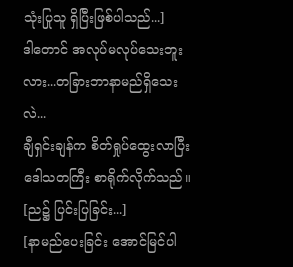သုံးပြုသူ ရှိပြီးဖြစ်ပါသည်...]
ဒါတောင် အလုပ်မလုပ်သေးဘူးလား...တခြားဘာနာမည်ရှိသေးလဲ...
ချီရှင်းချန်က စိတ်ရှုပ်ထွေးလာပြီး ဒေါသတကြီး စာရိုက်လိုက်သည်။
[ည၌ ပြင်းပြခြင်း...]
[နာမည်ပေးခြင်း အောင်မြင်ပါ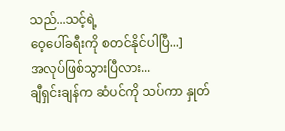သည်...သင့်ရဲ့
ဝေ့ပေါ်ခရီးကို စတင်နိုင်ပါပြီ...]
အလုပ်ဖြစ်သွားပြီလား...
ချီရှင်းချန်က ဆံပင်ကို သပ်ကာ နှုတ်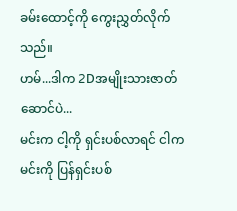ခမ်းထောင့်ကို ကွေးညွှတ်လိုက်သည်။
ဟမ်...ဒါက 2Dအမျိုးသားဇာတ်ဆောင်ပဲ...
မင်းက ငါ့ကို ရှင်းပစ်လာရင် ငါက မင်းကို ပြန်ရှင်းပစ်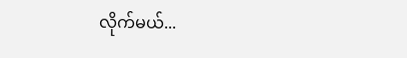လိုက်မယ်...